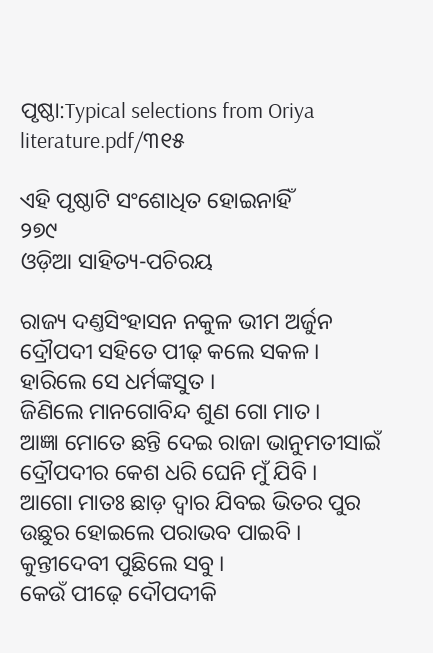ପୃଷ୍ଠା:Typical selections from Oriya literature.pdf/୩୧୫

ଏହି ପୃଷ୍ଠାଟି ସଂଶୋଧିତ ହୋଇନାହିଁ
୨୭୯
ଓଡ଼ିଆ ସାହିତ୍ୟ-ପଚିରୟ

ରାଜ୍ୟ ଦଣ୍ତସିଂହାସନ ନ‌କୁଳ ଭୀମ ଅର୍ଜୁନ
ଦ୍ରୌପଦୀ ସ‌ହିତେ ପୀଢ଼ କଲେ ସକ‌ଳ ।
ହାରିଲେ ସେ ଧର୍ମଙ୍କସୁତ ।
ଜିଣିଲେ ମା‌ନ‌ଗୋବିନ୍ଦ ଶୁଣ ଗୋ ମାତ ।
ଆଜ୍ଞା ମୋତେ ଛନ୍ତି ଦେଇ ରାଜା ଭାନୁମ‌ତୀସାଇଁ
ଦ୍ରୌପଦୀର କେଶ ଧରି ଘେନି ମୁଁ ଯିବି ।
ଆଗୋ ମାତଃ ଛାଡ଼ ଦ୍ୱାର ଯିବଇ ଭିତର ପୁର
ଉଛୁର ହୋଇଲେ ପରାଭବ ପାଇବି ।
କୁନ୍ତୀଦେବୀ ପୁଛିଲେ ସବୁ ।
କେଉଁ ପୀଢ଼େ ଦୌପଦୀକି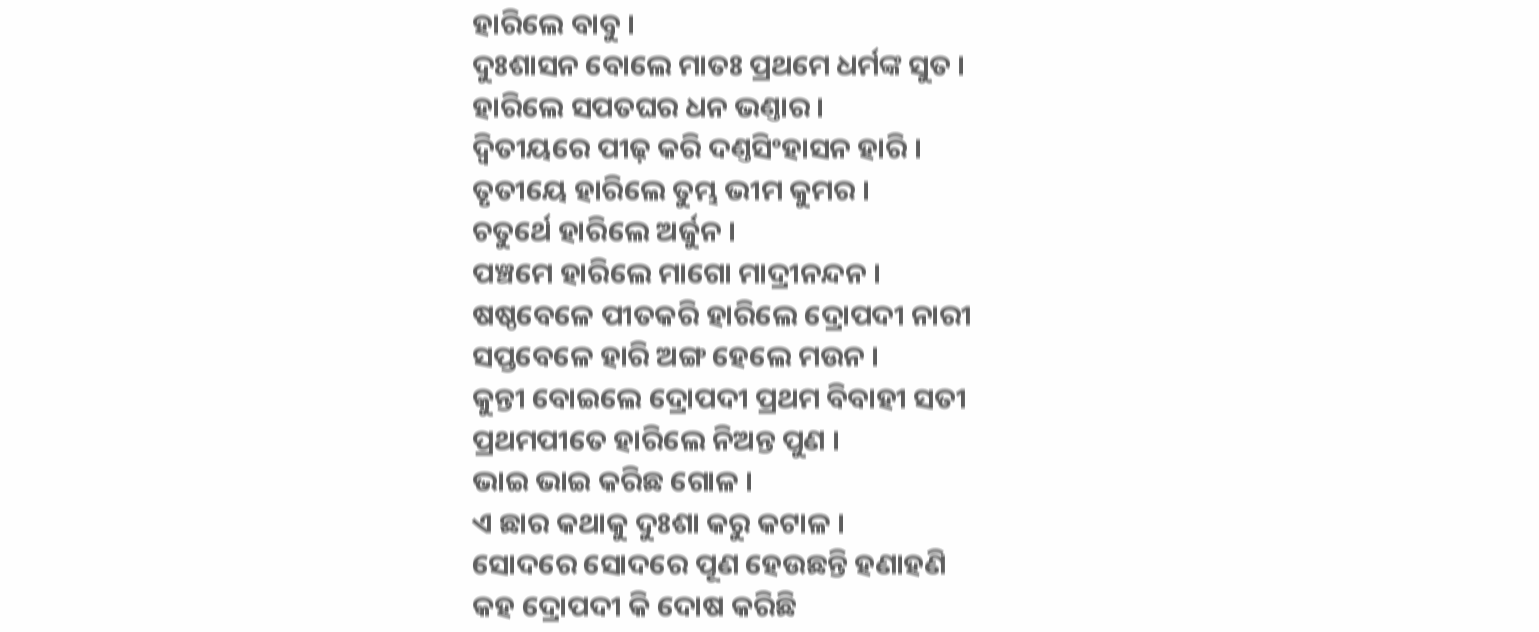ହାରିଲେ ବାବୁ ।
ଦୁଃଶାସନ ବୋଲେ ମାତଃ ପ୍ରଥମେ ଧର୍ମଙ୍କ ସୁତ ।
ହାରିଲେ ସପତଘର ଧନ ଭଣ୍ତାର ।
ଦ୍ୱିତୀୟରେ ପୀଢ଼ କରି ଦଣ୍ତସିଂହାସନ ହାରି ।
ତୃତୀୟେ ହାରିଲେ ତୁମ୍ଭ ଭୀମ କୁମର ।
ଚତୁର୍ଥେ ହାରିଲେ ଅର୍ଜୁନ ।
ପଞ୍ଚମେ ହାରିଲେ ମାଗୋ ମାଦ୍ରୀନନ୍ଦନ ।
ଷଷ୍ଠବେଳେ ପୀତକରି ହାରିଲେ ଦ୍ରୋପଦୀ ନାରୀ
ସପ୍ତବେଳେ ହାରି ଅଙ୍ଗ ହେଲେ ମଉନ ।
କୁନ୍ତୀ ବୋଇଲେ ଦ୍ରୋପଦୀ ପ୍ରଥମ ବିବାହୀ ସତୀ
ପ୍ରଥ‌ମ‌ପୀତେ ହାରିଲେ ନିଅନ୍ତ ପୁଣ ।
ଭାଇ ଭାଇ କରିଛ ଗୋଳ ।
ଏ ଛାର କଥାକୁ ଦୁଃଶା କରୁ କଟାଳ ।
ସୋଦରେ ସୋଦରେ ପୂଣ ହେଉଛନ୍ତି ହଣାହଣି
କ‌ହ ଦ୍ରୋପଦୀ କି ଦୋଷ କରିଛି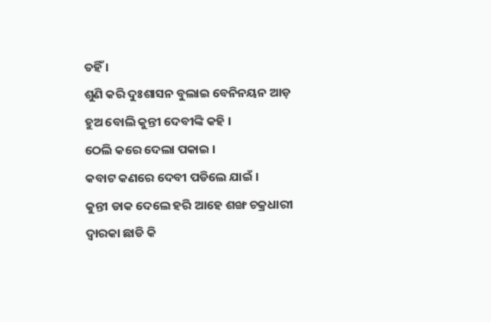ତ‌ହିଁ ।
ଶୁଣି କରି ଦୁଃଶାସନ ବୁଲାଇ ବେନିନୟନ ଆଡ଼
ହୁଅ ବୋଲି କୁନ୍ତୀ ଦେବୀଙ୍କି କ‌ହି ।
ଠେଲି କରେ ଦେଲା ପକାଇ ।
କବାଟ କଣରେ ଦେବୀ ପଡିଲେ ଯାଇଁ ।
କୁନ୍ତୀ ଡାକ ଦେଲେ ହରି ଆହେ ଶଙ୍ଖ ଚକ୍ରଧାରୀ
ଦ୍ୱାରକା ଛାଡି କି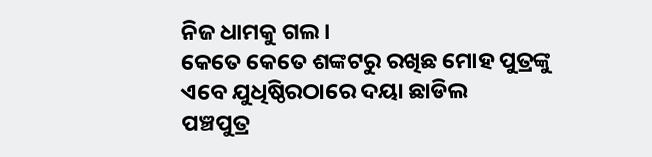ନିଜ ଧାମ‌କୁ ଗଲ ।
କେତେ କେତେ ଶଙ୍କଟରୁ ରଖିଛ ମୋହ ପୁତ୍ରଙ୍କୁ
ଏବେ ଯୁଧିଷ୍ଠିରଠାରେ ଦୟା ଛା‌ଡିଲ
ପଞ୍ଚପୁତ୍ର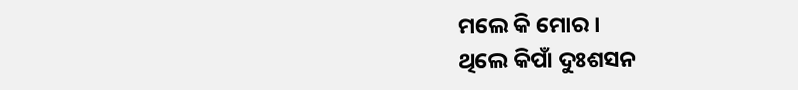ମଲେ କି ମୋର ।
ଥିଲେ କିପାଁ ଦୁଃଶସନ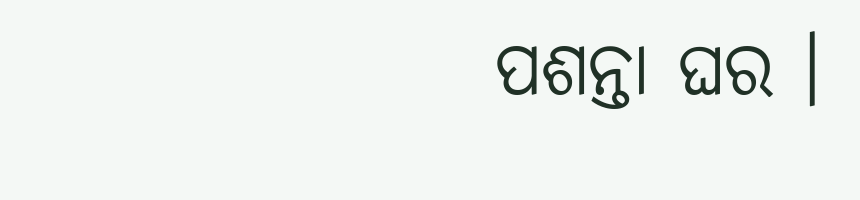ପଶନ୍ତା ଘର ।